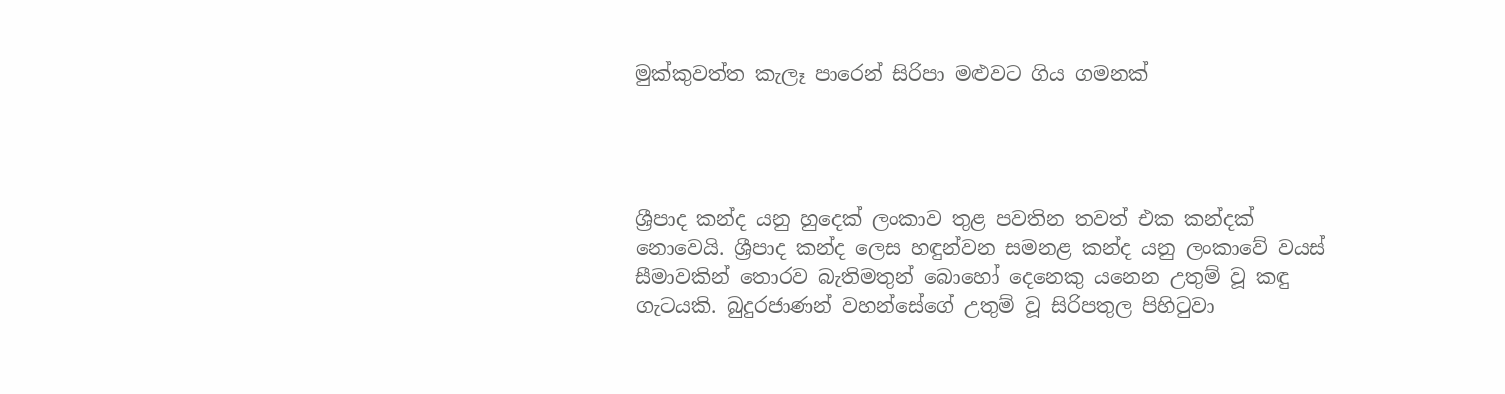මුක්කුවත්ත කැලෑ පාරෙන් සිරිපා මළුවට ගිය ගමනක්




ශ්‍රීපාද කන්ද යනු හුදෙක් ලංකාව තුළ පවතින තවත් එක කන්දක් නොවෙයි. ශ්‍රීපාද කන්ද ලෙස හඳුන්වන සමනළ කන්ද යනු ලංකාවේ වයස් සීමාවකින් තොරව බැතිමතුන් බොහෝ දෙනෙකු යනෙන උතුම් වූ කඳු ගැටයකි. බුදුරජාණන් වහන්සේගේ උතුම් වූ සිරිපතුල පිහිටුවා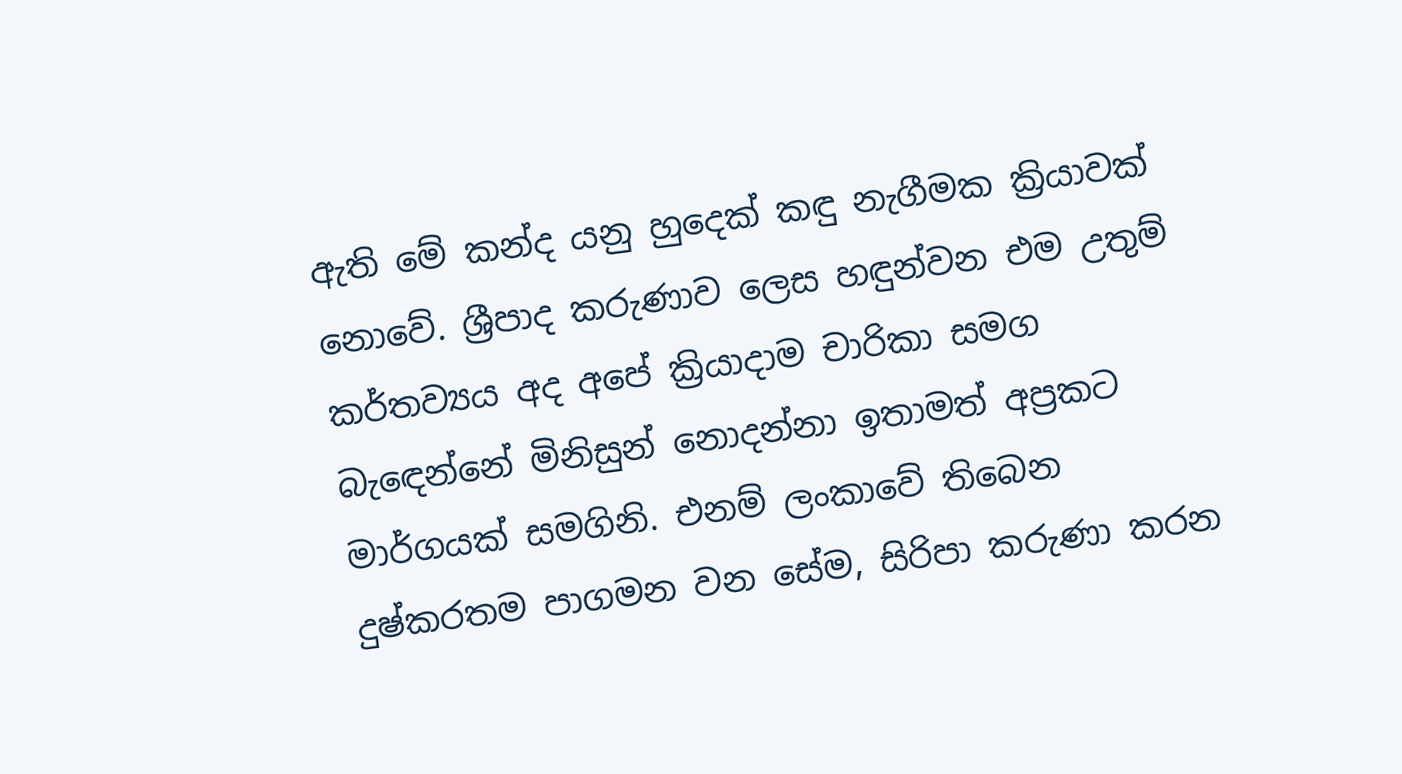ඇති මේ කන්ද යනු හුදෙක් කඳු නැගීමක ක්‍රියාවක් නොවේ. ශ්‍රීපාද කරුණාව ලෙස හඳුන්වන එම උතුම් කර්තව්‍යය අද අපේ ක්‍රියාදාම චාරිකා සමග බැඳෙන්නේ මිනිසුන් නොදන්නා ඉතාමත් අප්‍රකට මාර්ගයක් සමගිනි. එනම් ලංකාවේ තිබෙන දුෂ්කරතම පාගමන වන සේම, සිරිපා කරුණා කරන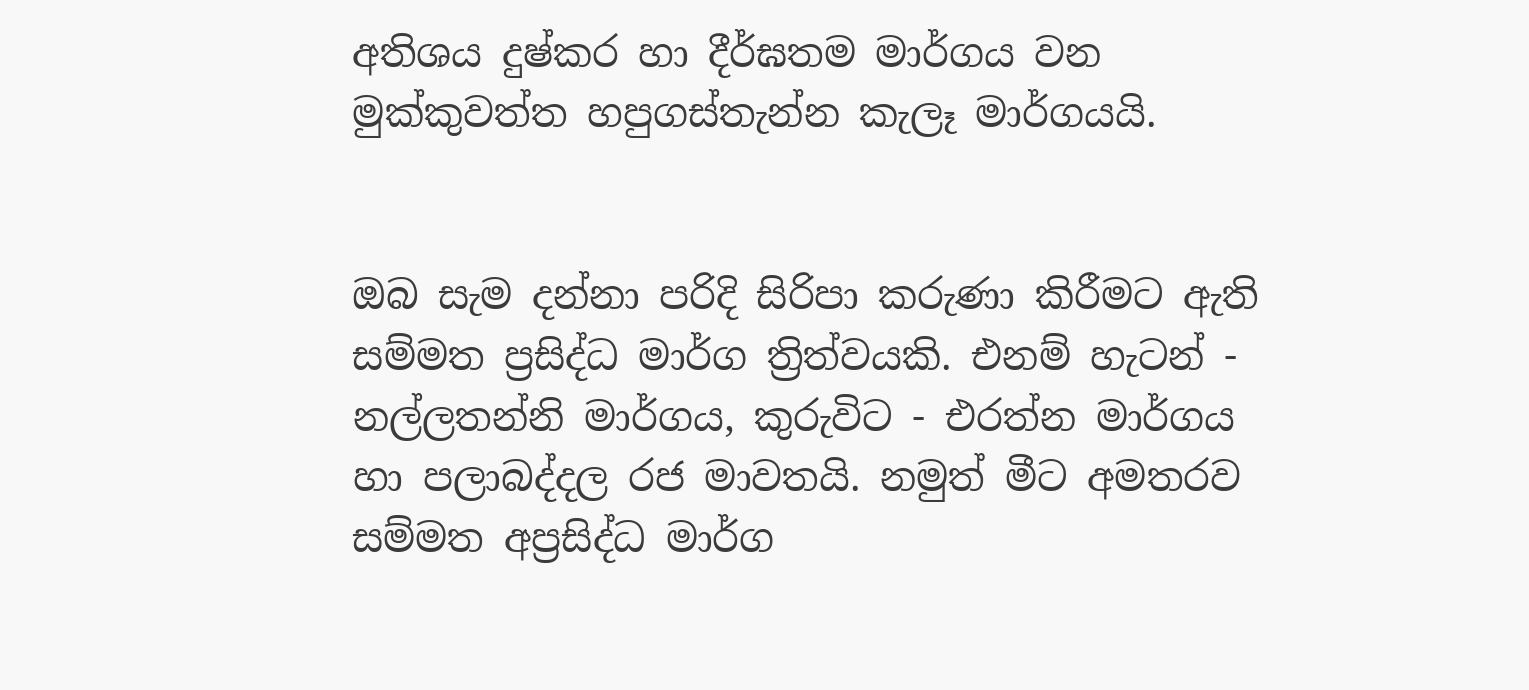අතිශය දුෂ්කර හා දීර්ඝතම මාර්ගය වන මුක්කුවත්ත හපුගස්තැන්න කැලෑ මාර්ගයයි.


ඔබ සැම දන්නා පරිදි සිරිපා කරුණා කිරීමට ඇති සම්මත ප්‍රසිද්ධ මාර්ග ත්‍රිත්වයකි. එනම් හැටන් - නල්ලතන්නි මාර්ගය, කුරුවිට - එරත්න මාර්ගය හා පලාබද්දල රජ මාවතයි. නමුත් මීට අමතරව සම්මත අප්‍රසිද්ධ මාර්ග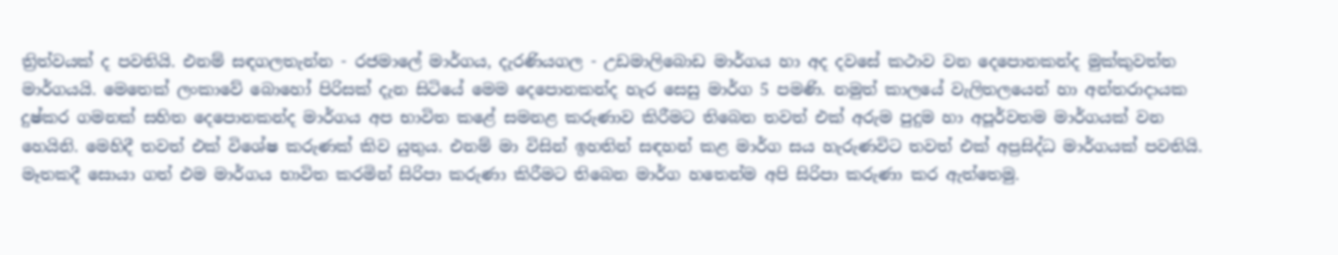ත්‍රිත්වයක් ද පවතියි. එනම් සඳගලතැන්න - රජමාලේ මාර්ගය, දැරණියගල - උඩමාලිබොඩ මාර්ගය හා අද දවසේ කථාව වන දෙපොනකන්ද මුක්කුවත්ත මාර්ගයයි. මෙතෙක් ලංකාවේ බොහෝ පිරිසක් දැන සිටියේ මෙම දෙපොනකන්ද හැර සෙසු මාර්ග 5 පමණි. නමුත් කාලයේ වැලිතලයෙන් හා අන්තරාදායක දුෂ්කර ගමනක් සහිත දෙපොනකන්ද මාර්ගය අප භාවිත කළේ සමනළ කරුණාව කිරීමට තිබෙන තවත් එක් අරුම පුදුම හා අපූර්වතම මාර්ගයක් වන හෙයිනි. මෙහිදී තවත් එක් විශේෂ කරුණක් කිව යුතුය. එනම් මා විසින් ඉහතින් සඳහන් කළ මාර්ග සය හැරුණවිට තවත් එක් අප්‍රසිද්ධ මාර්ගයක් පවතියි. මෑතකදී සොයා ගත් එම මාර්ගය භාවිත කරමින් සිරිපා කරුණා කිරීමට තිබෙන මාර්ග හතෙන්ම අපි සිරිපා කරුණා කර ඇත්තෙමු.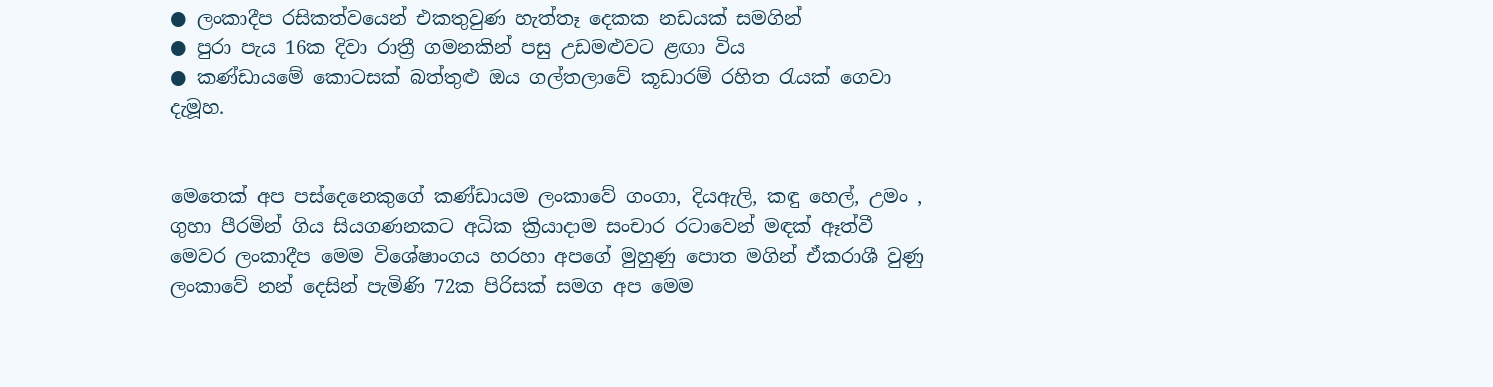● ලංකාදීප රසිකත්වයෙන් එකතුවුණ හැත්තෑ දෙකක නඩයක් සමගින්
● පුරා පැය 16ක දිවා රාත්‍රී ගමනකින් පසු උඩමළුවට ළඟා විය
● කණ්ඩායමේ කොටසක් බත්තුළු ඔය ගල්තලාවේ කූඩාරම් රහිත රැයක් ගෙවා දැමූහ.


මෙතෙක් අප පස්දෙනෙකුගේ කණ්ඩායම ලංකාවේ ගංගා, දියඇලි, කඳු හෙල්, උමං , ගුහා පීරමින් ගිය සියගණනකට අධික ක්‍රියාදාම සංචාර රටාවෙන් මඳක් ඈත්වී මෙවර ලංකාදීප මෙම විශේෂාංගය හරහා අපගේ මුහුණු පොත මගින් ඒකරාශී වුණු ලංකාවේ නන් දෙසින් පැමිණි 72ක පිරිසක් සමග අප මෙම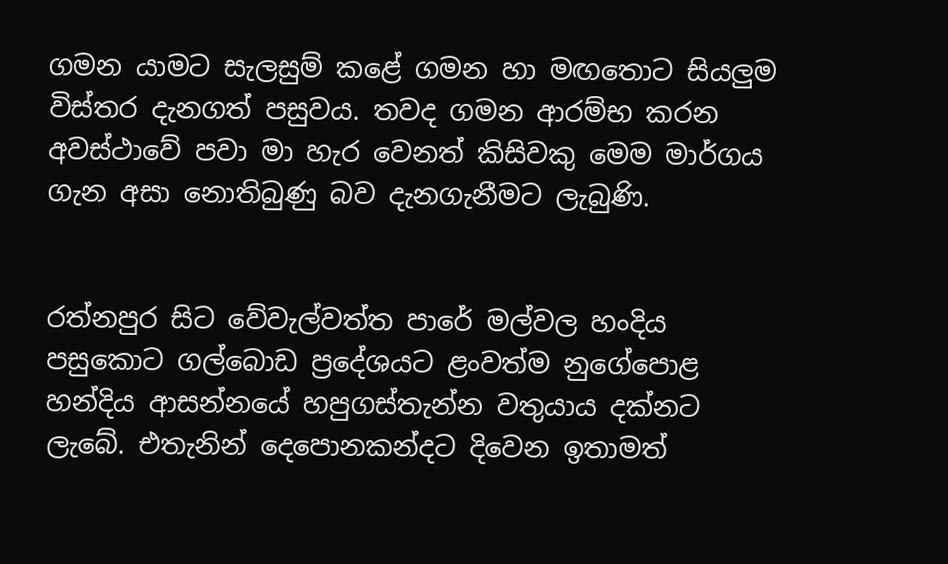ගමන යාමට සැලසුම් කළේ ගමන හා මඟතොට සියලුම විස්තර දැනගත් පසුවය. තවද ගමන ආරම්භ කරන අවස්ථාවේ පවා මා හැර වෙනත් කිසිවකු මෙම මාර්ගය ගැන අසා නොතිබුණු බව දැනගැනීමට ලැබුණි.


රත්නපුර සිට වේවැල්වත්ත පාරේ මල්වල හංදිය පසුකොට ගල්බොඩ ප්‍රදේශයට ළංවත්ම නුගේපොළ හන්දිය ආසන්නයේ හපුගස්තැන්න වතුයාය දක්නට ලැබේ. එතැනින් දෙපොනකන්දට දිවෙන ඉතාමත්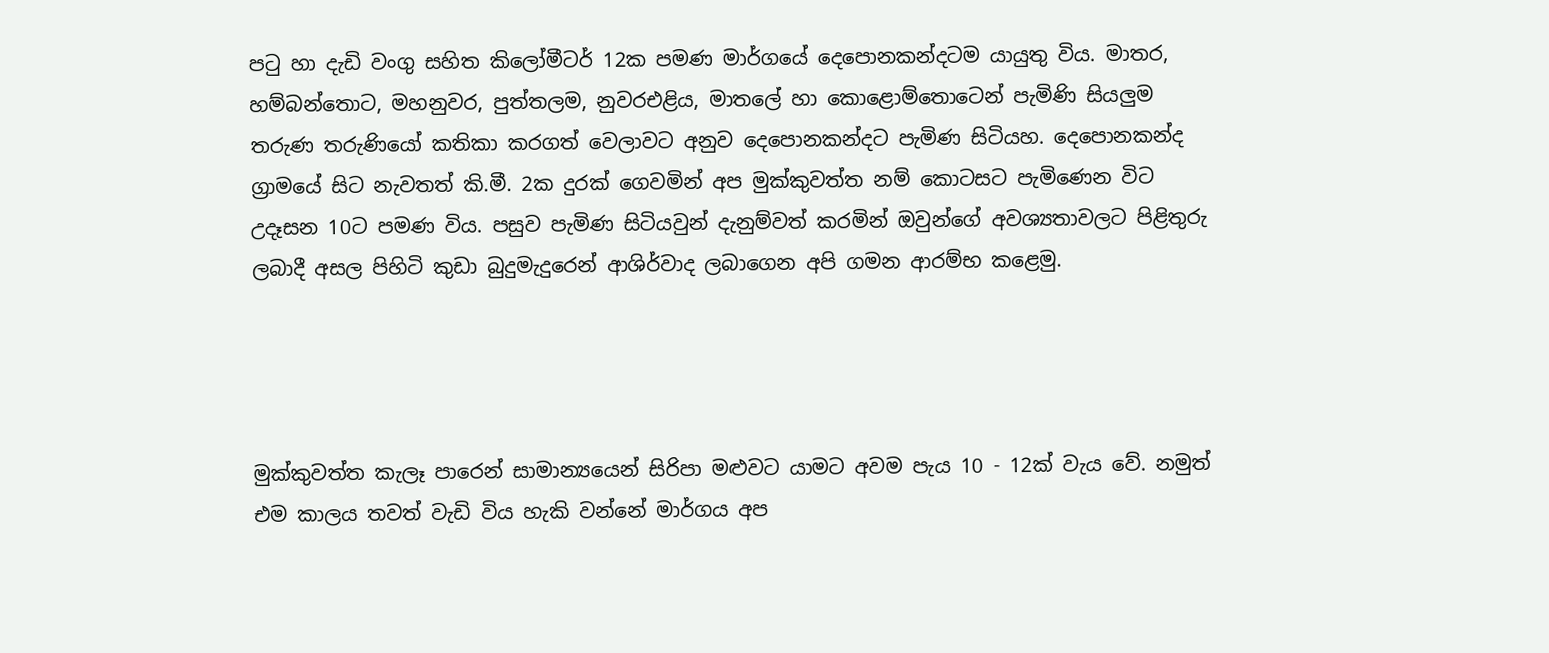පටු හා දැඩි වංගු සහිත කිලෝමීටර් 12ක පමණ මාර්ගයේ දෙපොනකන්දටම යායුතු විය. මාතර, හම්බන්තොට, මහනුවර, පුත්තලම, නුවරඑළිය, මාතලේ හා කොළොම්තොටෙන් පැමිණි සියලුම තරුණ තරුණියෝ කතිකා කරගත් වෙලාවට අනුව දෙපොනකන්දට පැමිණ සිටියහ. දෙපොනකන්ද ග්‍රාමයේ සිට නැවතත් කි.මී. 2ක දුරක් ගෙවමින් අප මුක්කුවත්ත නම් කොටසට පැමිණෙන විට උදෑසන 10ට පමණ විය. පසුව පැමිණ සිටියවුන් දැනුම්වත් කරමින් ඔවුන්ගේ අවශ්‍යතාවලට පිළිතුරු ලබාදී අසල පිහිටි කුඩා බුදුමැදුරෙන් ආශිර්වාද ලබාගෙන අපි ගමන ආරම්භ කළෙමු.




මුක්කුවත්ත කැලෑ පාරෙන් සාමාන්‍යයෙන් සිරිපා මළුවට යාමට අවම පැය 10 - 12ක් වැය වේ. නමුත් එම කාලය තවත් වැඩි විය හැකි වන්නේ මාර්ගය අප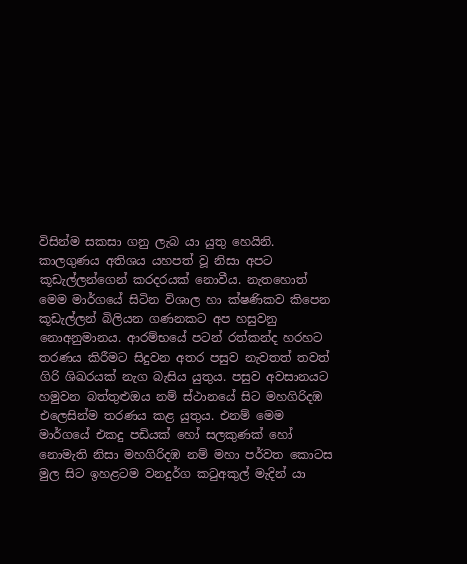විසින්ම සකසා ගනු ලැබ යා යුතු හෙයිනි. කාලගුණය අතිශය යහපත් වූ නිසා අපට
කූඩැල්ලන්ගෙන් කරදරයක් නොවීය. නැතහොත් මෙම මාර්ගයේ සිටින විශාල හා ක්ෂණිකව කිපෙන කූඩැල්ලන් බිලියන ගණනකට අප හසුවනු නොඅනුමානය. ආරම්භයේ පටන් රත්කන්ද හරහට තරණය කිරීමට සිදුවන අතර පසුව නැවතත් තවත් ගිරි ශිඛරයක් නැග බැසිය යුතුය. පසුව අවසානයට හමුවන බත්තුළුඔය නම් ස්ථානයේ සිට මහගිරිදඹ එලෙසින්ම තරණය කළ යුතුය. එනම් මෙම මාර්ගයේ එකදු පඩියක් හෝ සලකුණක් හෝ නොමැති නිසා මහගිරිදඹ නම් මහා පර්වත කොටස මුල සිට ඉහළටම වනදුර්ග කටුඅකුල් මැදින් යා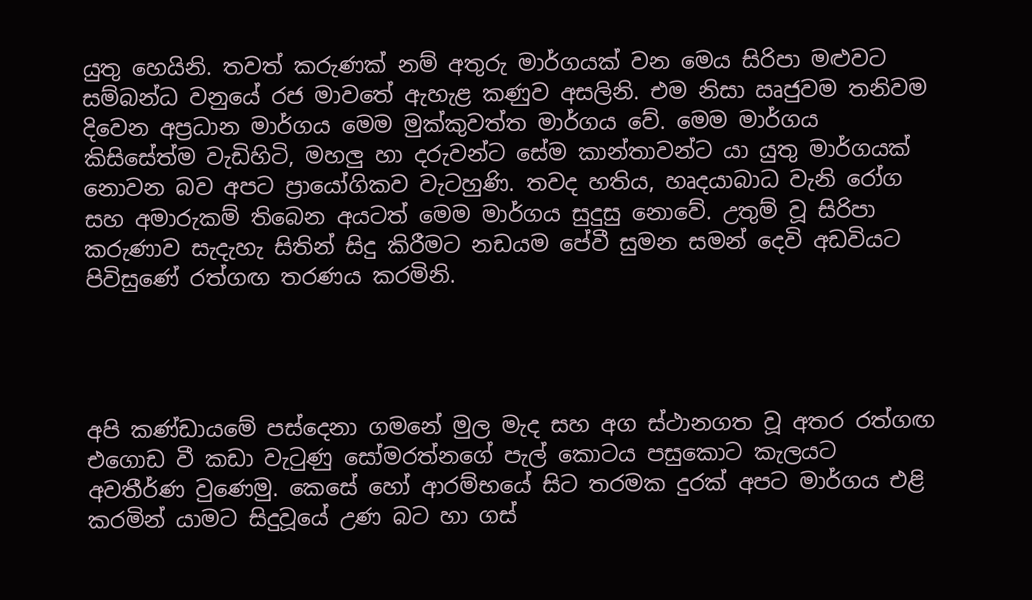යුතු හෙයිනි. තවත් කරුණක් නම් අතුරු මාර්ගයක් වන මෙය සිරිපා මළුවට සම්බන්ධ වනුයේ රජ මාවතේ ඇහැළ කණුව අසලිනි. එම නිසා ඍජුවම තනිවම දිවෙන අප්‍රධාන මාර්ගය මෙම මුක්කුවත්ත මාර්ගය වේ. මෙම මාර්ගය කිසිසේත්ම වැඩිහිටි, මහලු හා දරුවන්ට සේම කාන්තාවන්ට යා යුතු මාර්ගයක් නොවන බව අපට ප්‍රායෝගිකව වැටහුණි. තවද හතිය, හෘදයාබාධ වැනි රෝග සහ අමාරුකම් තිබෙන අයටත් මෙම මාර්ගය සුදුසු නොවේ. උතුම් වූ සිරිපා කරුණාව සැදැහැ සිතින් සිදු කිරීමට නඩයම පේවී සුමන සමන් දෙවි අඩවියට පිවිසුණේ රත්ගඟ තරණය කරමිනි.




අපි කණ්ඩායමේ පස්දෙනා ගමනේ මුල මැද සහ අග ස්ථානගත වූ අතර රත්ගඟ එගොඩ වී කඩා වැටුණු සෝමරත්නගේ පැල් කොටය පසුකොට කැලයට අවතීර්ණ වුණෙමු. කෙසේ හෝ ආරම්භයේ සිට තරමක දුරක් අපට මාර්ගය එළි කරමින් යාමට සිදුවූයේ උණ බට හා ගස්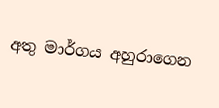අතු මාර්ගය අහුරාගෙන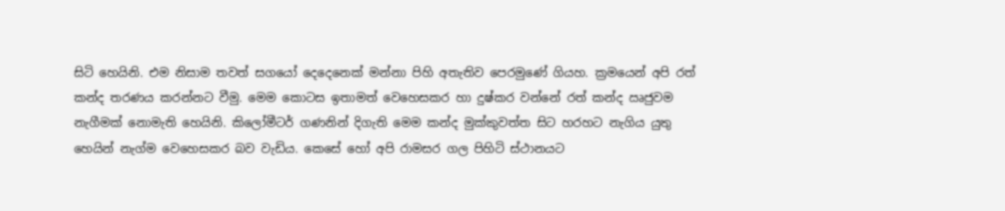සිටි හෙයිනි. එම නිසාම තවත් සගයෝ දෙදෙනෙක් මන්නා පිහි අතැතිව පෙරමුණේ ගියහ. ක්‍රමයෙන් අපි රත් කන්ද තරණය කරන්නට වීමු. මෙම කොටස ඉතාමත් වෙහෙසකර හා දුෂ්කර වන්නේ රත් කන්ද ඍජුවම නැගීමක් නොමැති හෙයිනි. කිලෝමීටර් ගණනින් දිගැති මෙම කන්ද මුක්කුවත්ත සිට හරහට නැගිය යුතු හෙයින් නැග්ම වෙහෙසකර බව වැඩිය. කෙසේ හෝ අපි රාමසර ගල පිහිටි ස්ථානයට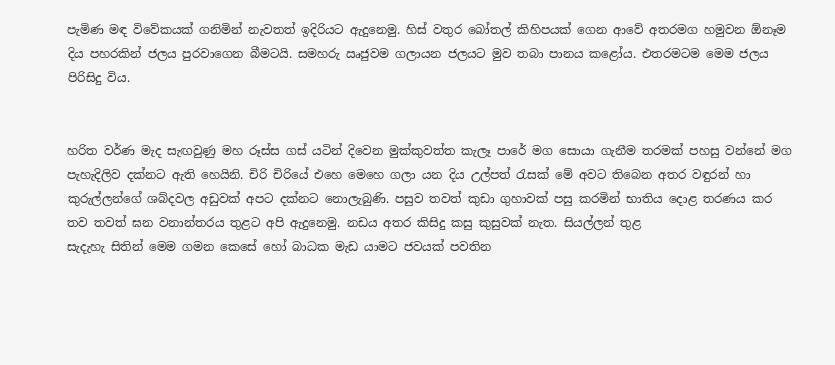පැමිණ මඳ විවේකයක් ගනිමින් නැවතත් ඉදිරියට ඇදුනෙමු. හිස් වතුර බෝතල් කිහිපයක් ගෙන ආවේ අතරමග හමුවන ඕනෑම දිය පහරකින් ජලය පුරවාගෙන බීමටයි. සමහරු ඍජුවම ගලායන ජලයට මුව තබා පානය කළෝය. එතරමටම මෙම ජලය පිරිසිදු විය.


හරිත වර්ණ මැද සැඟවුණු මහ රූස්ස ගස් යටින් දිවෙන මුක්කුවත්ත කැලෑ පාරේ මග සොයා ගැනීම තරමක් පහසු වන්නේ මග පැහැදිලිව දක්නට ඇති හෙයිනි. චිරි චිරියේ එහෙ මෙහෙ ගලා යන දිය උල්පත් රැසක් මේ අවට තිබෙන අතර වඳුරන් හා කුරුල්ලන්ගේ ශබ්දවල අඩුවක් අපට දක්නට නොලැබුණි. පසුව තවත් කුඩා ගුහාවක් පසු කරමින් භාතිය දොළ තරණය කර තව තවත් ඝන වනාන්තරය තුළට අපි ඇදුනෙමු. නඩය අතර කිසිදු කසු කුසුවක් නැත. සියල්ලන් තුළ
සැදැහැ සිතින් මෙම ගමන කෙසේ හෝ බාධක මැඩ යාමට ජවයක් පවතින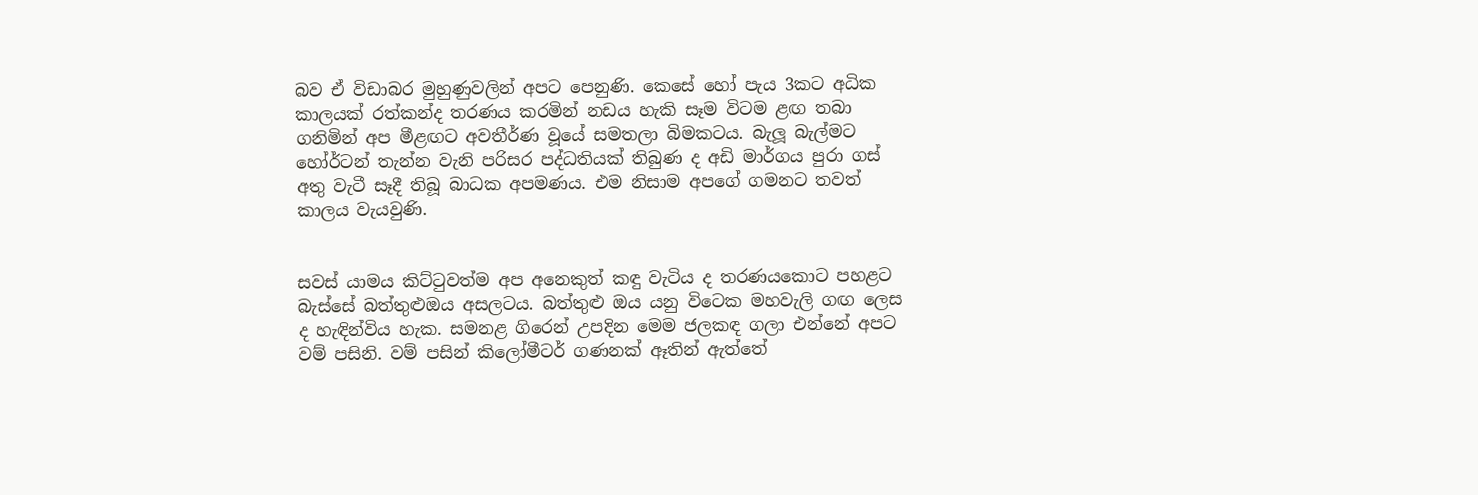බව ඒ විඩාබර මුහුණුවලින් අපට පෙනුණි. කෙසේ හෝ පැය 3කට අධික කාලයක් රත්කන්ද තරණය කරමින් නඩය හැකි සෑම විටම ළඟ තබා ගනිමින් අප මීළඟට අවතීර්ණ වූයේ සමතලා බිමකටය. බැලූ බැල්මට හෝර්ටන් තැන්න වැනි පරිසර පද්ධතියක් තිබුණ ද අඩි මාර්ගය පුරා ගස් අතු වැටී සෑදී තිබූ බාධක අපමණය. එම නිසාම අපගේ ගමනට තවත් කාලය වැයවුණි.


සවස් යාමය කිට්ටුවත්ම අප අනෙකුත් කඳු වැටිය ද තරණයකොට පහළට බැස්සේ බත්තුළුඔය අසලටය. බත්තුළු ඔය යනු විටෙක මහවැලි ගඟ ලෙස ද හැඳින්විය හැක. සමනළ ගිරෙන් උපදින මෙම ජලකඳ ගලා එන්නේ අපට වම් පසිනි. වම් පසින් කිලෝමීටර් ගණනක් ඈතින් ඇත්තේ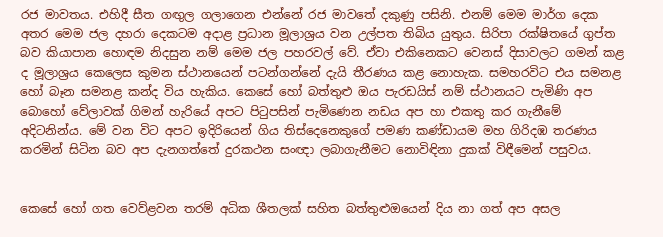රජ මාවතය. එහිදී සීත ගඟුල ගලාගෙන එන්නේ රජ මාවතේ දකුණු පසිනි. එනම් මෙම මාර්ග දෙක අතර මෙම ජල දහරා දෙකටම අදාළ ප්‍රධාන මූලාශ්‍රය වන උල්පත තිබිය යුතුය. සිරිපා රක්ෂිතයේ ගුප්ත බව කියාපාන හොඳම නිදසුන නම් මෙම ජල පහරවල් වේ. ඒවා එකිනෙකට වෙනස් දිසාවලට ගමන් කළ ද මූලාශ්‍රය කෙලෙස කුමන ස්ථානයෙන් පටන්ගන්නේ දැයි තීරණය කළ නොහැක. සමහරවිට එය සමනළ හෝ බෑන සමනළ කන්ද විය හැකිය. කෙසේ හෝ බත්තුළු ඔය පැරඩයිස් නම් ස්ථානයට පැමිණි අප බොහෝ වේලාවක් ගිමන් හැරියේ අපට පිටුපසින් පැමිණෙන නඩය අප හා එකතු කර ගැනීමේ අදිටනින්ය. මේ වන විට අපට ඉදිරියෙන් ගිය තිස්දෙනෙකුගේ පමණ කණ්ඩායම මහ ගිරිදඹ තරණය කරමින් සිටින බව අප දැනගත්තේ දුරකථන සංඥා ලබාගැනීමට නොවිඳිනා දුකක් විඳීමෙන් පසුවය.


කෙසේ හෝ ගත වෙව්ළවන තරම් අධික ශීතලක් සහිත බත්තුළුඔයෙන් දිය නා ගත් අප අසල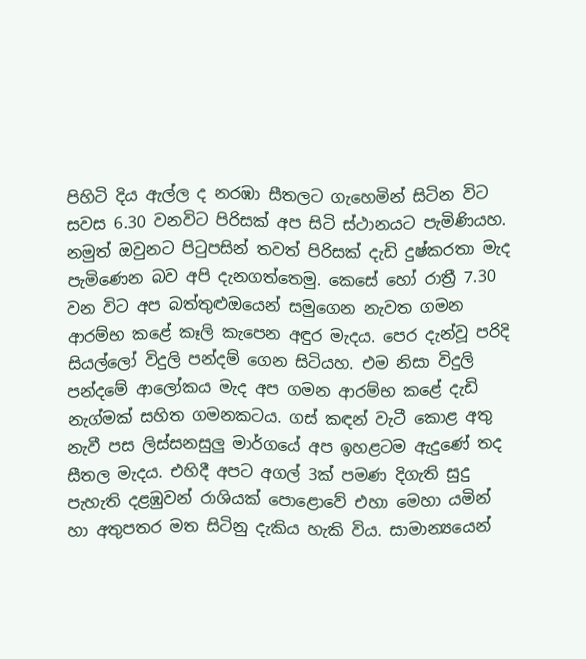පිහිටි දිය ඇල්ල ද නරඹා සීතලට ගැහෙමින් සිටින විට සවස 6.30 වනවිට පිරිසක් අප සිටි ස්ථානයට පැමිණියහ. නමුත් ඔවුනට පිටුපසින් තවත් පිරිසක් දැඩි දුෂ්කරතා මැද පැමිණෙන බව අපි දැනගත්තෙමු. කෙසේ හෝ රාත්‍රී 7.30 වන විට අප බත්තුළුඔයෙන් සමුගෙන නැවත ගමන ආරම්භ කළේ කෑලි කැපෙන අඳුර මැදය. පෙර දැන්වූ පරිදි සියල්ලෝ විදුලි පන්දම් ගෙන සිටියහ. එම නිසා විදුලි පන්දමේ ආලෝකය මැද අප ගමන ආරම්භ කළේ දැඩි නැග්මක් සහිත ගමනකටය. ගස් කඳන් වැටී කොළ අතු නැවී පස ලිස්සනසුලු මාර්ගයේ අප ඉහළටම ඇදුණේ තද සීතල මැදය. එහිදී අපට අගල් 3ක් පමණ දිගැති සුදු පැහැති දළඹුවන් රාශියක් පොළොවේ එහා මෙහා යමින් හා අතුපතර මත සිටිනු දැකිය හැකි විය. සාමාන්‍යයෙන්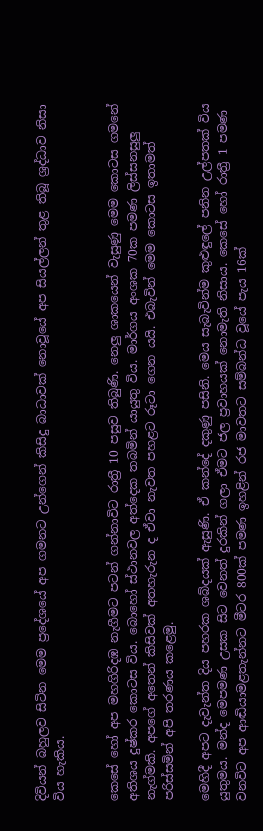දිවියන් බහුලව සිටින මෙම ප්‍රදේශයේ අප ගමනට උන්ගෙන් කිසිදු බාධාවක් නොවූයේ අප සියල්ලන් තුළ තිබූ ශ්‍රද්ධාව නිසා විය හැකිය.


කෙසේ හෝ අප මහගිරිදඹ නැගීමට පටන් ගන්නාවිට රාත්‍රී 10 පසුව තිබුණි. නෙලු ශාකයෙන් වැසුණු මෙම කොටස ගමනේ අතිශය දුෂ්කර කොටස විය. බොහෝ ස්ථානවල අත්දෙක තබමින් යායුතු විය. මාර්ගය අංශක 70ක පමණ ලිස්සනසුලු නැග්මකි. අපගේ අතෙන් කිසිවක් අතහැරුන ද ඒවා නැවත පහළට රූටා ගෙන යයි. එබැවින් මෙම කොටස ඉතාමත් පරිස්සමින් අපි තරණය කළෙමු.

මෙහිදී අපට දැවැන්ත දිය පහරක ශබ්දයක් ඇසුණි. ඒ කන්දේ දකුණු පසිනි. මෙය සැබැවින්ම කුළුඳුලේ පනින උල්පතක් විය යුතුමය. මන්ද මෙපමණ උසක සිට වෙනත් දුරකින් ගලා ඒමට ජල ප්‍රවාහයක් නොමැති නිසාය. කෙසේ හෝ රාත්‍රී 1 පමණ වනවිට අප ආඬියාමළතැන්නට මීටර 800ක් පමණ ඉහළින් රජ මාවතට සම්බන්ධ වූයේ පැය 16ක්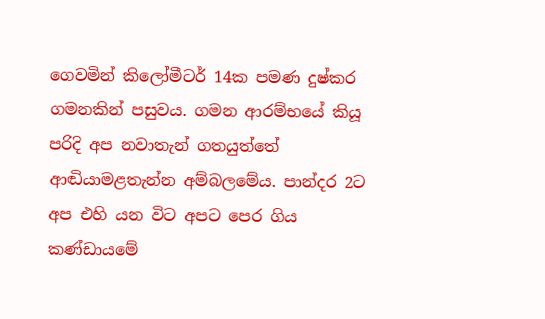ගෙවමින් කිලෝමීටර් 14ක පමණ දුෂ්කර ගමනකින් පසුවය. ගමන ආරම්භයේ කියූ පරිදි අප නවාතැන් ගතයුත්තේ ආඬියාමළතැන්න අම්බලමේය. පාන්දර 2ට අප එහි යන විට අපට පෙර ගිය කණ්ඩායමේ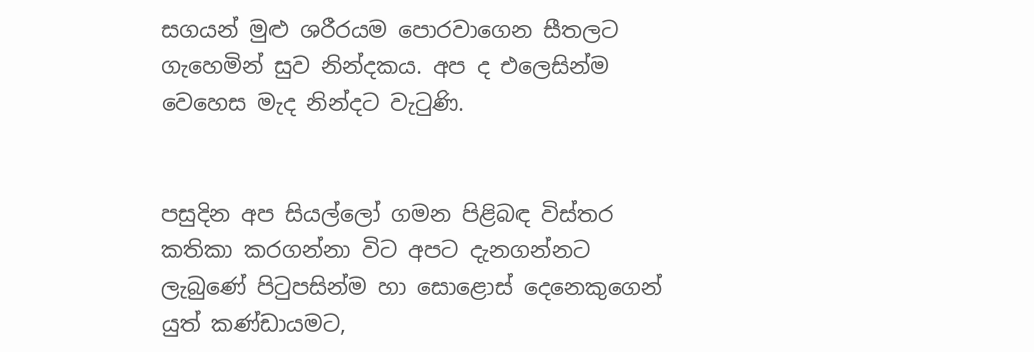සගයන් මුළු ශරීරයම පොරවාගෙන සීතලට ගැහෙමින් සුව නින්දකය. අප ද එලෙසින්ම
වෙහෙස මැද නින්දට වැටුණි.


පසුදින අප සියල්ලෝ ගමන පිළිබඳ විස්තර කතිකා කරගන්නා විට අපට දැනගන්නට ලැබුණේ පිටුපසින්ම හා සොළොස් දෙනෙකුගෙන් යුත් කණ්ඩායමට,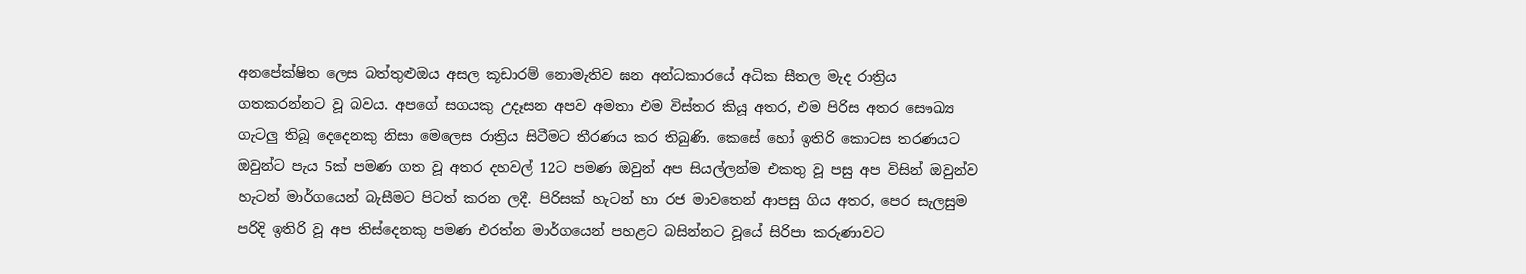අනපේක්ෂිත ලෙස බත්තුළුඔය අසල කූඩාරම් නොමැතිව ඝන අන්ධකාරයේ අධික සීතල මැද රාත්‍රිය ගතකරන්නට වූ බවය. අපගේ සගයකු උදෑසන අපව අමතා එම විස්තර කියූ අතර, එම පිරිස අතර සෞඛ්‍ය ගැටලු තිබූ දෙදෙනකු නිසා මෙලෙස රාත්‍රිය සිටීමට තීරණය කර තිබුණි. කෙසේ හෝ ඉතිරි කොටස තරණයට ඔවුන්ට පැය 5ක් පමණ ගත වූ අතර දහවල් 12ට පමණ ඔවුන් අප සියල්ලන්ම එකතු වූ පසු අප විසින් ඔවුන්ව හැටන් මාර්ගයෙන් බැසීමට පිටත් කරන ලදී. පිරිසක් හැටන් හා රජ මාවතෙන් ආපසු ගිය අතර, පෙර සැලසුම පරිදි ඉතිරි වූ අප තිස්දෙනකු පමණ එරත්න මාර්ගයෙන් පහළට බසින්නට වූයේ සිරිපා කරුණාවට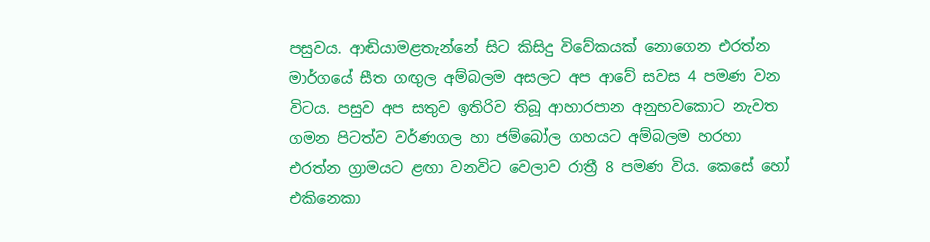පසුවය. ආඬියාමළතැන්නේ සිට කිසිදු විවේකයක් නොගෙන එරත්න මාර්ගයේ සීත ගඟුල අම්බලම අසලට අප ආවේ සවස 4 පමණ වන විටය. පසුව අප සතුව ඉතිරිව තිබූ ආහාරපාන අනුභවකොට නැවත ගමන පිටත්ව වර්ණගල හා ජම්බෝල ගහයට අම්බලම හරහා එරත්න ග්‍රාමයට ළඟා වනවිට වෙලාව රාත්‍රී 8 පමණ විය. කෙසේ හෝ එකිනෙකා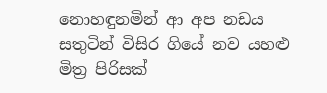නොහඳුනමින් ආ අප නඩය සතුටින් විසිර ගියේ නව යහළු මිත්‍ර පිරිසක්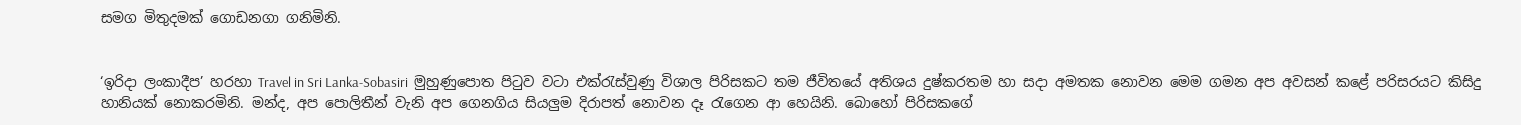සමග මිතුදමක් ගොඩනගා ගනිමිනි.


‘ඉරිදා ලංකාදීප’ හරහා Travel in Sri Lanka-Sobasiri  මුහුණුපොත පිටුව වටා එක්රැස්වුණු විශාල පිරිසකට තම ජීවිතයේ අතිශය දුෂ්කරතම හා සදා අමතක නොවන මෙම ගමන අප අවසන් කළේ පරිසරයට කිසිදු හානියක් නොකරමිනි. මන්ද, අප පොලිතීන් වැනි අප ගෙනගිය සියලුම දිරාපත් නොවන දෑ රැගෙන ආ හෙයිනි. බොහෝ පිරිසකගේ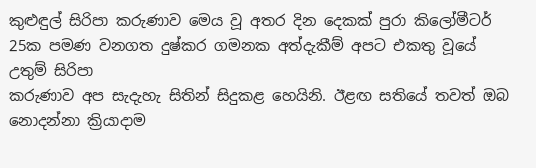කුළුඳුල් සිරිපා කරුණාව මෙය වූ අතර දින දෙකක් පුරා කිලෝමීටර් 25ක පමණ වනගත දුෂ්කර ගමනක අත්දැකීම් අපට එකතු වූයේ උතුම් සිරිපා
කරුණාව අප සැදැහැ සිතින් සිදුකළ හෙයිනි. ඊළඟ සතියේ තවත් ඔබ නොදන්නා ක්‍රියාදාම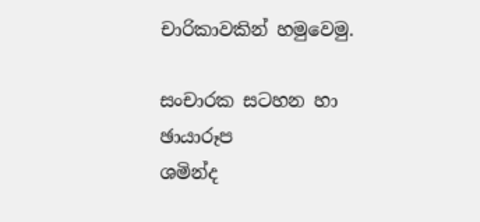චාරිකාවකින් හමුවෙමු.

සංචාරක සටහන හා ඡායාරූප
ශමින්ද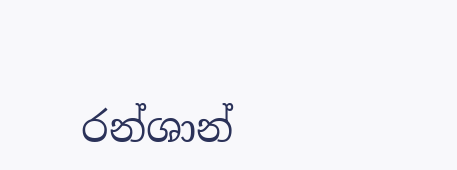රන්ශාන්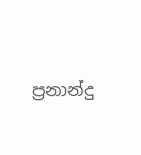ප්‍රනාන්දු